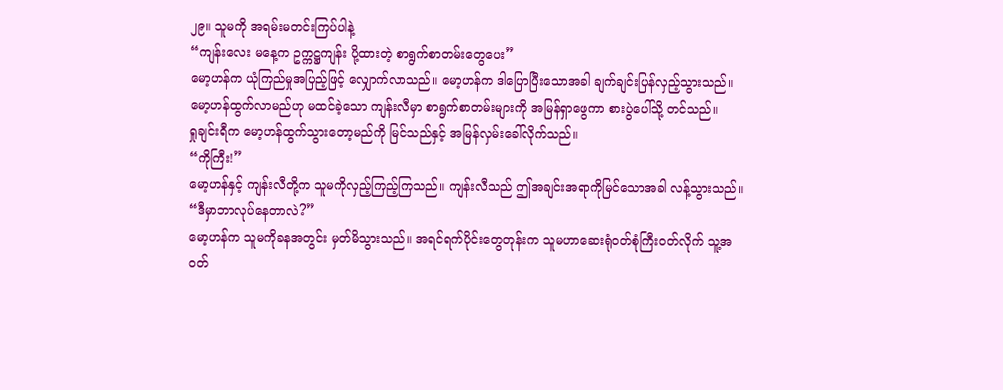၂၉။ သူမကို အရမ်းမတင်းကြပ်ပါနဲ့
“ကျန်းလေး မနေ့က ဥက္ကဋ္ဌကျန်း ပို့ထားတဲ့ စာရွက်စာတမ်းတွေပေး”
မော့ဟန်က ယုံကြည်မှုအပြည့်ဖြင့် လျှောက်လာသည်။ မော့ဟန်က ဒါပြောပြီးသောအခါ ချက်ချင်းပြန်လှည့်သွားသည်။
မော့ဟန်ထွက်လာမည်ဟု မထင်ခဲ့သော ကျန်းလီမှာ စာရွက်စာတမ်းများကို အမြန်ရှာဖွေကာ စားပွဲပေါ်သို့ တင်သည်။
ရှုချင်းရီက မော့ဟန်ထွက်သွားတော့မည်ကို မြင်သည်နှင့် အမြန်လှမ်းခေါ်လိုက်သည်။
“ကိုကြီး!”
မော့ဟန်နှင့် ကျန်းလီတို့က သူမကိုလှည့်ကြည့်ကြသည်။ ကျန်းလီသည် ဤအချင်းအရာကိုမြင်သောအခါ လန့်သွားသည်။
“ဒီမှာဘာလုပ်နေတာလဲ?”
မော့ဟန်က သူမကိုခနအတွင်း မှတ်မိသွားသည်။ အရင်ရက်ပိုင်းတွေတုန်းက သူမဟာဆေးရုံဝတ်စုံကြီးဝတ်လိုက် သူ့အဝတ်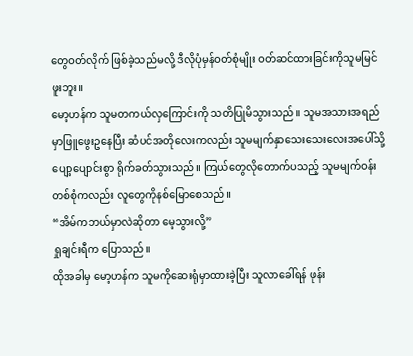တွေဝတ်လိုက် ဖြစ်ခဲ့သည်မလို့ ဒီလိုပုံမှန်ဝတ်စုံမျိုး ဝတ်ဆင်ထားခြင်းကိုသူမမြင်ဖူးဘူး။
မော့ဟန်က သူမတကယ်လှကြောင်းကို သတိပြုမိသွားသည်။ သူမအသားအရည်မှာဖြူဖွေးဥနေပြီး ဆံပင်အတိုလေးကလည်း သူမမျက်နှာသေးသေးလေးအပေါ်သို့ ပျော့ပျောင်းစွာ ရိုက်ခတ်သွားသည်။ ကြယ်တွေလိုတောက်ပသည့် သူမမျက်ဝန်းတစ်စုံကလည်း လူတွေကိုနစ်မြောစေသည်။
“အိမ်ကဘယ်မှာလဲဆိုတာ မေ့သွားလို့”
ရှုချင်းရီက ပြောသည်။
ထိုအခါမှ မော့ဟန်က သူမကိုဆေးရုံမှာထားခဲ့ပြီး သူလာခေါ်ရန် ဖုန်း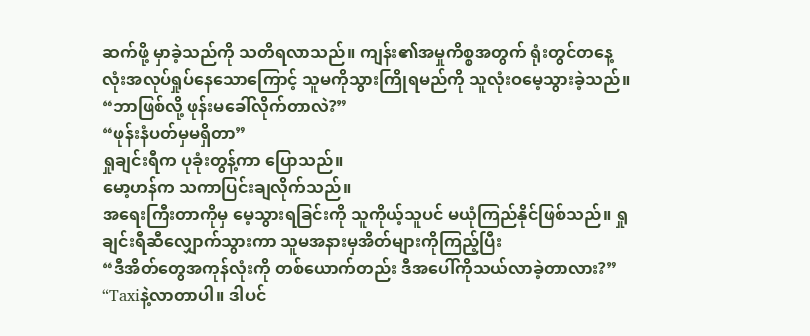ဆက်ဖို့ မှာခဲ့သည်ကို သတိရလာသည်။ ကျန်း၏အမှုကိစ္စအတွက် ရုံးတွင်တနေ့လုံးအလုပ်ရှုပ်နေသောကြောင့် သူမကိုသွားကြိုရမည်ကို သူလုံးဝမေ့သွားခဲ့သည်။
“ဘာဖြစ်လို့ ဖုန်းမခေါ်လိုက်တာလဲ?”
“ဖုန်းနံပတ်မှမရှိတာ”
ရှုချင်းရီက ပုခုံးတွန့်ကာ ပြောသည်။
မော့ဟန်က သကာပြင်းချလိုက်သည်။
အရေးကြီးတာကိုမှ မေ့သွားရခြင်းကို သူကိုယ့်သူပင် မယုံကြည်နိုင်ဖြစ်သည်။ ရှုချင်းရီဆီလျှောက်သွားကာ သူမအနားမှအိတ်များကိုကြည့်ပြီး
“ဒီအိတ်တွေအကုန်လုံးကို တစ်ယောက်တည်း ဒီအပေါ်ကိုသယ်လာခဲ့တာလား?”
“Taxiနဲ့လာတာပါ။ ဒါပင်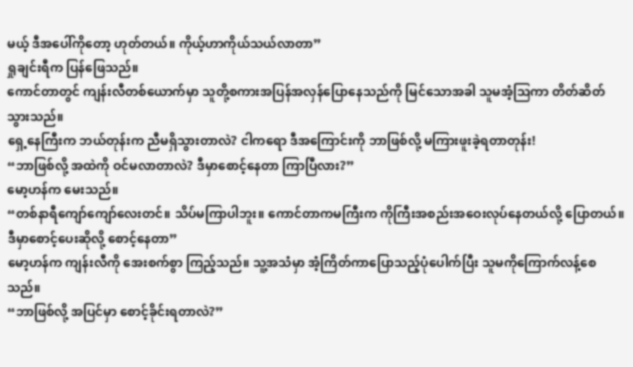မယ့် ဒီအပေါ်ကိုတော့ ဟုတ်တယ်။ ကိုယ့်ဟာကိုယ်သယ်လာတာ”
ရှုချင်းရီက ပြန်ဖြေသည်။
ကောင်တာတွင် ကျန်းလီတစ်ယောက်မှာ သူတို့စကားအပြန်အလှန်ပြောနေသည်ကို မြင်သောအခါ သူမအံ့သြကာ တိတ်ဆိတ်သွားသည်။
ရှေ့နေကြီးက ဘယ်တုန်းက ညီမရှိသွားတာလဲ? ငါကရော ဒီအကြောင်းကို ဘာဖြစ်လို့ မကြားဖူးခဲ့ရတာတုန်း!
“ဘာဖြစ်လို့ အထဲကို ဝင်မလာတာလဲ? ဒီမှာစောင့်နေတာ ကြာပြီလား?”
မော့ဟန်က မေးသည်။
“တစ်နာရီကျော်ကျော်လေးတင်။ သိပ်မကြာပါဘူး။ ကောင်တာကမကြီးက ကိုကြီးအစည်းအဝေးလုပ်နေတယ်လို့ ပြောတယ်။ ဒီမှာစောင့်ပေးဆိုလို့ စောင့်နေတာ”
မော့ဟန်က ကျန်းလီကို အေးစက်စွာ ကြည့်သည်။ သူ့အသံမှာ အံ့ကြိတ်ကာပြောသည့်ပုံပေါက်ပြီး သူမကိုကြောက်လန့်စေသည်။
“ဘာဖြစ်လို့ အပြင်မှာ စောင့်ခိုင်းရတာလဲ?”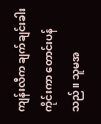ကျန်းလီက ချက်ချင်းခါးကိုင်းကာ တောင်းပန်သည်။ သူမအ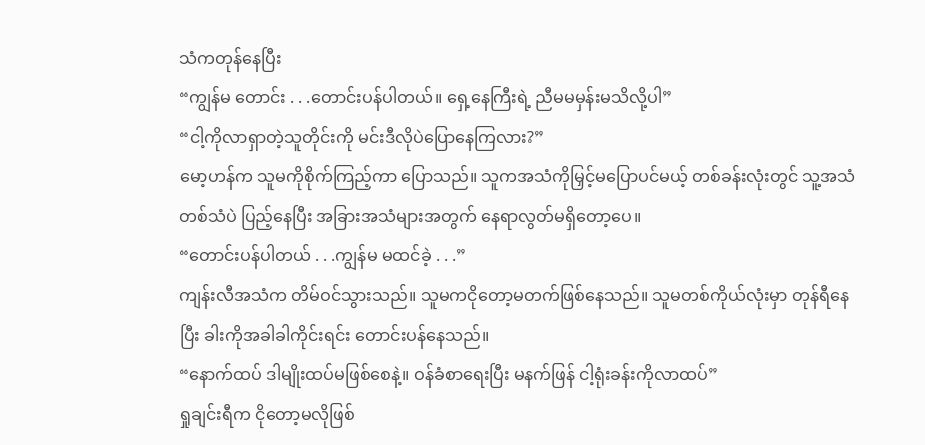သံကတုန်နေပြီး
“ကျွန်မ တောင်း . . .တောင်းပန်ပါတယ်။ ရှေ့နေကြီးရဲ့ ညီမမမှန်းမသိလို့ပါ”
“ငါ့ကိုလာရှာတဲ့သူတိုင်းကို မင်းဒီလိုပဲပြောနေကြလား?”
မော့ဟန်က သူမကိုစိုက်ကြည့်ကာ ပြောသည်။ သူကအသံကိုမြှင့်မပြောပင်မယ့် တစ်ခန်းလုံးတွင် သူ့အသံတစ်သံပဲ ပြည့်နေပြီး အခြားအသံများအတွက် နေရာလွတ်မရှိတော့ပေ။
“တောင်းပန်ပါတယ် . . .ကျွန်မ မထင်ခဲ့ . . .”
ကျန်းလီအသံက တိမ်ဝင်သွားသည်။ သူမကငိုတော့မတက်ဖြစ်နေသည်။ သူမတစ်ကိုယ်လုံးမှာ တုန်ရီနေပြီး ခါးကိုအခါခါကိုင်းရင်း တောင်းပန်နေသည်။
“နောက်ထပ် ဒါမျိုးထပ်မဖြစ်စေနဲ့။ ဝန်ခံစာရေးပြီး မနက်ဖြန် ငါ့ရုံးခန်းကိုလာထပ်”
ရှုချင်းရီက ငိုတော့မလိုဖြစ်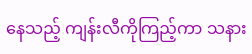နေသည့် ကျန်းလီကိုကြည့်ကာ သနား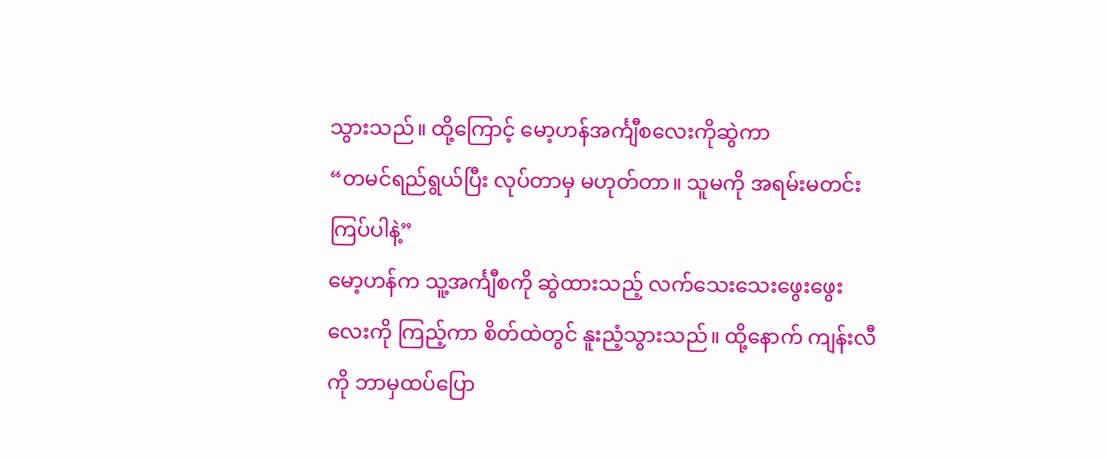သွားသည်။ ထို့ကြောင့် မော့ဟန်အင်္ကျီစလေးကိုဆွဲကာ
“တမင်ရည်ရွယ်ပြီး လုပ်တာမှ မဟုတ်တာ။ သူမကို အရမ်းမတင်းကြပ်ပါနဲ့”
မော့ဟန်က သူ့အင်္ကျီစကို ဆွဲထားသည့် လက်သေးသေးဖွေးဖွေးလေးကို ကြည့်ကာ စိတ်ထဲတွင် နူးညံ့သွားသည်။ ထို့နောက် ကျန်းလီကို ဘာမှထပ်ပြော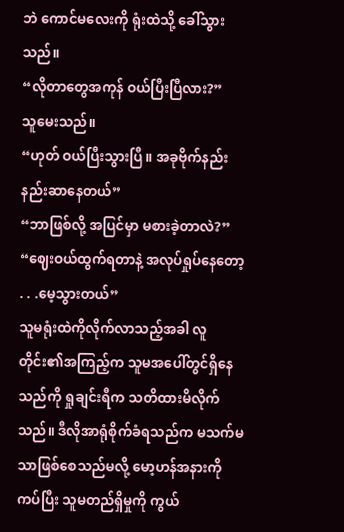ဘဲ ကောင်မလေးကို ရုံးထဲသို့ ခေါ်သွားသည်။
“လိုတာတွေအကုန် ဝယ်ပြီးပြီလား?”
သူမေးသည်။
“ဟုတ် ဝယ်ပြီးသွားပြီ။ အခုဗိုက်နည်းနည်းဆာနေတယ်”
“ဘာဖြစ်လို့ အပြင်မှာ မစားခဲ့တာလဲ?”
“ဈေးဝယ်ထွက်ရတာနဲ့ အလုပ်ရှုပ်နေတော့ . . .မေ့သွားတယ်”
သူမရုံးထဲကိုလိုက်လာသည့်အခါ လူတိုင်း၏အကြည့်က သူမအပေါ်တွင်ရှိနေသည်ကို ရှုချင်းရီက သတိထားမိလိုက်သည်။ ဒီလိုအာရုံစိုက်ခံရသည်က မသက်မသာဖြစ်စေသည်မလို့ မော့ဟန်အနားကိုကပ်ပြီး သူမတည်ရှိမှုကို ကွယ်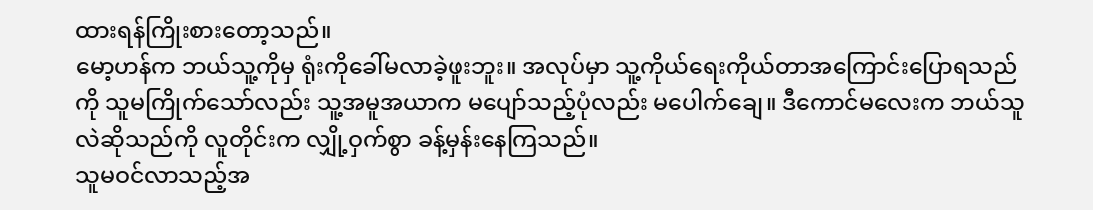ထားရန်ကြိုးစားတော့သည်။
မော့ဟန်က ဘယ်သူ့ကိုမှ ရုံးကိုခေါ်မလာခဲ့ဖူးဘူး။ အလုပ်မှာ သူ့ကိုယ်ရေးကိုယ်တာအကြောင်းပြောရသည်ကို သူမကြိုက်သော်လည်း သူ့အမူအယာက မပျော်သည့်ပုံလည်း မပေါက်ချေ။ ဒီကောင်မလေးက ဘယ်သူလဲဆိုသည်ကို လူတိုင်းက လျှို့ဝှက်စွာ ခန့်မှန်းနေကြသည်။
သူမဝင်လာသည့်အ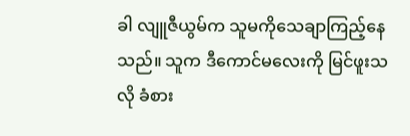ခါ လျူဇီယွမ်က သူမကိုသေချာကြည့်နေသည်။ သူက ဒီကောင်မလေးကို မြင်ဖူးသလို ခံစား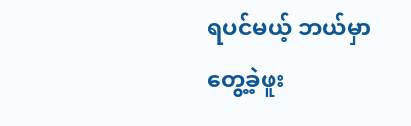ရပင်မယ့် ဘယ်မှာတွေ့ခဲ့ဖူး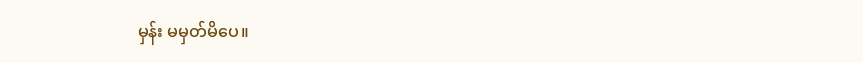မှန်း မမှတ်မိပေ။